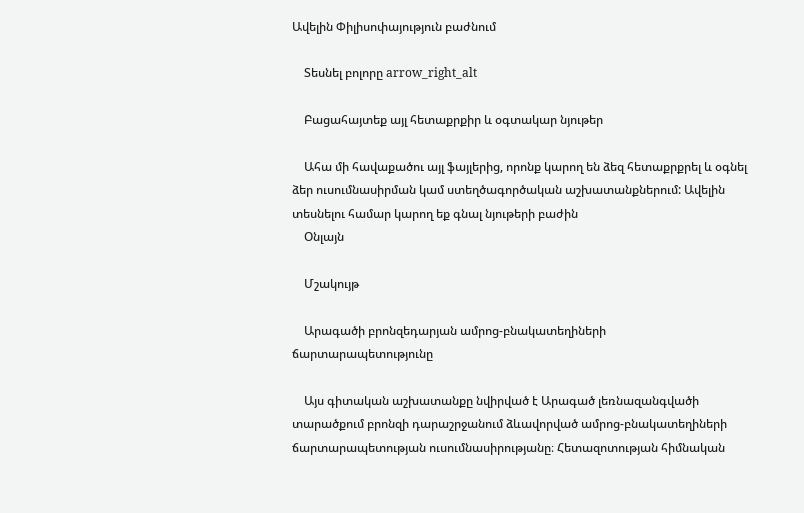Ավելին Փիլիսոփայություն բաժնում

    Տեսնել բոլորը arrow_right_alt

    Բացահայտեք այլ հետաքրքիր և օգտակար նյութեր

    Ահա մի հավաքածու այլ ֆայլերից, որոնք կարող են ձեզ հետաքրքրել և օգնել ձեր ուսումնասիրման կամ ստեղծագործական աշխատանքներում: Ավելին տեսնելու համար կարող եք գնալ նյութերի բաժին
    Օնլայն

    Մշակույթ

    Արագածի բրոնզեդարյան ամրոց-բնակատեղիների ճարտարապետությունը

    Այս գիտական աշխատանքը նվիրված է Արագած լեռնազանգվածի տարածքում բրոնզի դարաշրջանում ձևավորված ամրոց-բնակատեղիների ճարտարապետության ուսումնասիրությանը։ Հետազոտության հիմնական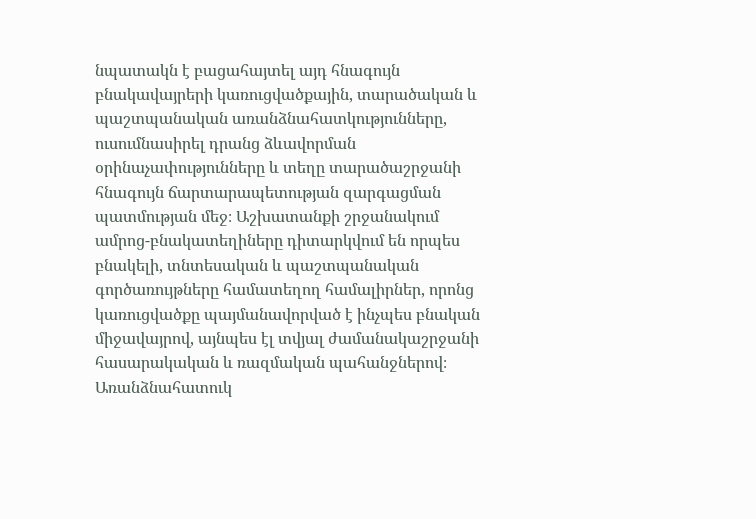նպատակն է բացահայտել այդ հնագույն բնակավայրերի կառուցվածքային, տարածական և պաշտպանական առանձնահատկությունները, ուսումնասիրել դրանց ձևավորման օրինաչափությունները և տեղը տարածաշրջանի հնագույն ճարտարապետության զարգացման պատմության մեջ։ Աշխատանքի շրջանակում ամրոց-բնակատեղիները դիտարկվում են որպես բնակելի, տնտեսական և պաշտպանական գործառույթները համատեղող համալիրներ, որոնց կառուցվածքը պայմանավորված է ինչպես բնական միջավայրով, այնպես էլ տվյալ ժամանակաշրջանի հասարակական և ռազմական պահանջներով։ Առանձնահատուկ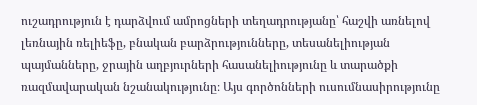ուշադրություն է դարձվում ամրոցների տեղադրությանը՝ հաշվի առնելով լեռնային ռելիեֆը, բնական բարձրությունները, տեսանելիության պայմանները, ջրային աղբյուրների հասանելիությունը և տարածքի ռազմավարական նշանակությունը։ Այս գործոնների ուսումնասիրությունը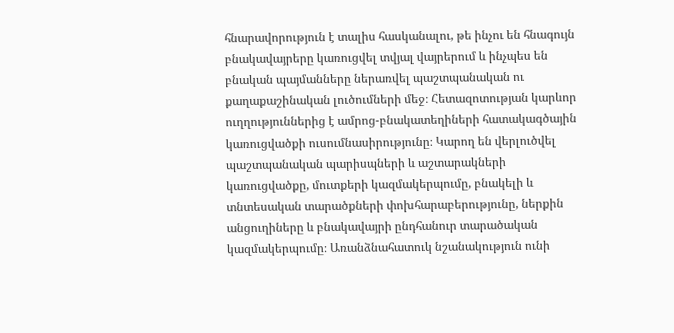հնարավորություն է տալիս հասկանալու, թե ինչու են հնագույն բնակավայրերը կառուցվել տվյալ վայրերում և ինչպես են բնական պայմանները ներառվել պաշտպանական ու քաղաքաշինական լուծումների մեջ։ Հետազոտության կարևոր ուղղություններից է ամրոց-բնակատեղիների հատակագծային կառուցվածքի ուսումնասիրությունը։ Կարող են վերլուծվել պաշտպանական պարիսպների և աշտարակների կառուցվածքը, մուտքերի կազմակերպումը, բնակելի և տնտեսական տարածքների փոխհարաբերությունը, ներքին անցուղիները և բնակավայրի ընդհանուր տարածական կազմակերպումը։ Առանձնահատուկ նշանակություն ունի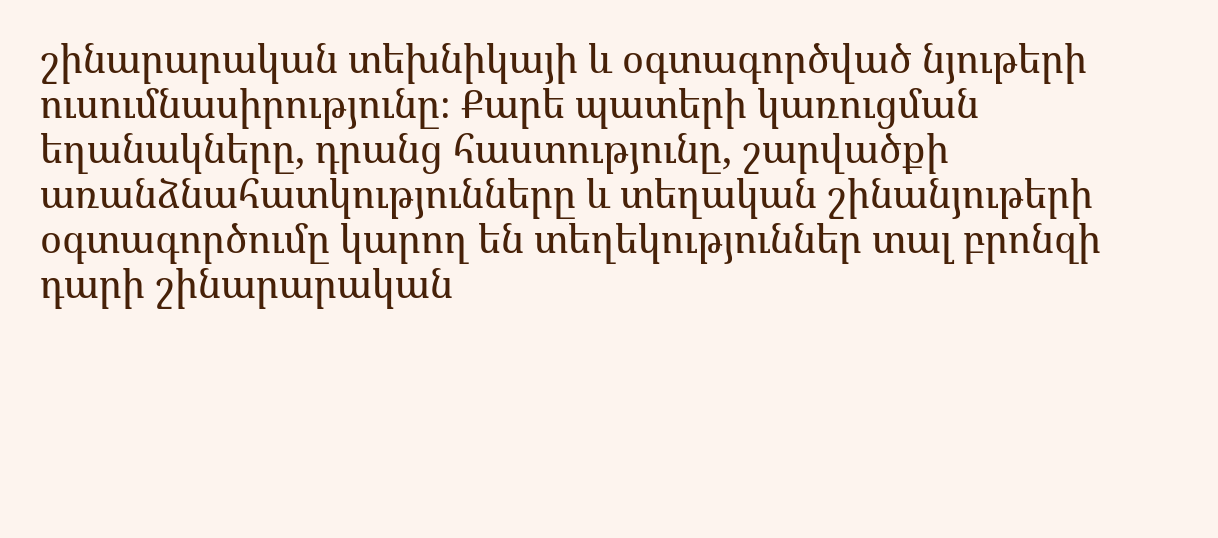շինարարական տեխնիկայի և օգտագործված նյութերի ուսումնասիրությունը։ Քարե պատերի կառուցման եղանակները, դրանց հաստությունը, շարվածքի առանձնահատկությունները և տեղական շինանյութերի օգտագործումը կարող են տեղեկություններ տալ բրոնզի դարի շինարարական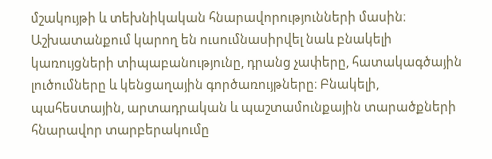մշակույթի և տեխնիկական հնարավորությունների մասին։ Աշխատանքում կարող են ուսումնասիրվել նաև բնակելի կառույցների տիպաբանությունը, դրանց չափերը, հատակագծային լուծումները և կենցաղային գործառույթները։ Բնակելի, պահեստային, արտադրական և պաշտամունքային տարածքների հնարավոր տարբերակումը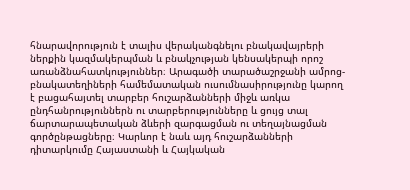հնարավորություն է տալիս վերականգնելու բնակավայրերի ներքին կազմակերպման և բնակչության կենսակերպի որոշ առանձնահատկություններ։ Արագածի տարածաշրջանի ամրոց-բնակատեղիների համեմատական ուսումնասիրությունը կարող է բացահայտել տարբեր հուշարձանների միջև առկա ընդհանրություններն ու տարբերությունները և ցույց տալ ճարտարապետական ձևերի զարգացման ու տեղայնացման գործընթացները։ Կարևոր է նաև այդ հուշարձանների դիտարկումը Հայաստանի և Հայկական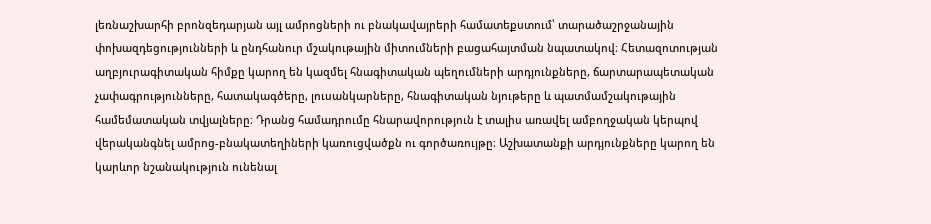լեռնաշխարհի բրոնզեդարյան այլ ամրոցների ու բնակավայրերի համատեքստում՝ տարածաշրջանային փոխազդեցությունների և ընդհանուր մշակութային միտումների բացահայտման նպատակով։ Հետազոտության աղբյուրագիտական հիմքը կարող են կազմել հնագիտական պեղումների արդյունքները, ճարտարապետական չափագրությունները, հատակագծերը, լուսանկարները, հնագիտական նյութերը և պատմամշակութային համեմատական տվյալները։ Դրանց համադրումը հնարավորություն է տալիս առավել ամբողջական կերպով վերականգնել ամրոց-բնակատեղիների կառուցվածքն ու գործառույթը։ Աշխատանքի արդյունքները կարող են կարևոր նշանակություն ունենալ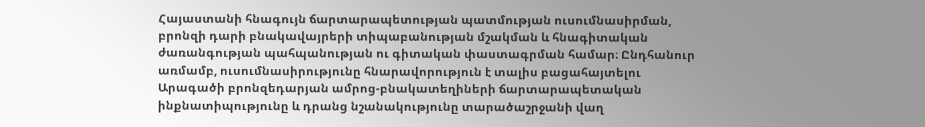Հայաստանի հնագույն ճարտարապետության պատմության ուսումնասիրման, բրոնզի դարի բնակավայրերի տիպաբանության մշակման և հնագիտական ժառանգության պահպանության ու գիտական փաստագրման համար։ Ընդհանուր առմամբ, ուսումնասիրությունը հնարավորություն է տալիս բացահայտելու Արագածի բրոնզեդարյան ամրոց-բնակատեղիների ճարտարապետական ինքնատիպությունը և դրանց նշանակությունը տարածաշրջանի վաղ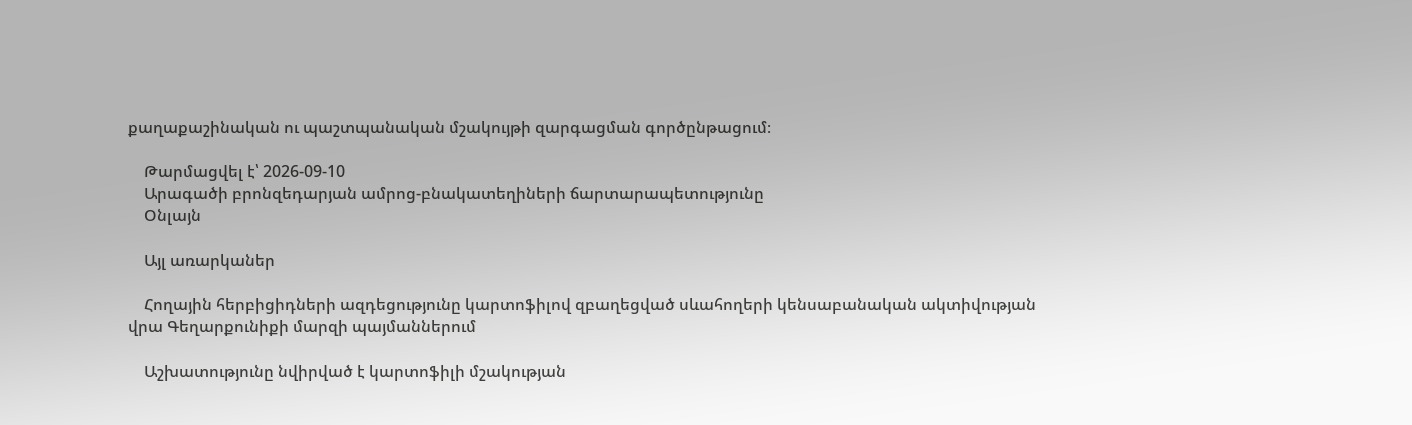քաղաքաշինական ու պաշտպանական մշակույթի զարգացման գործընթացում։

    Թարմացվել է՝ 2026-09-10
    Արագածի բրոնզեդարյան ամրոց-բնակատեղիների ճարտարապետությունը
    Օնլայն

    Այլ առարկաներ

    Հողային հերբիցիդների ազդեցությունը կարտոֆիլով զբաղեցված սևահողերի կենսաբանական ակտիվության վրա Գեղարքունիքի մարզի պայմաններում

    Աշխատությունը նվիրված է կարտոֆիլի մշակության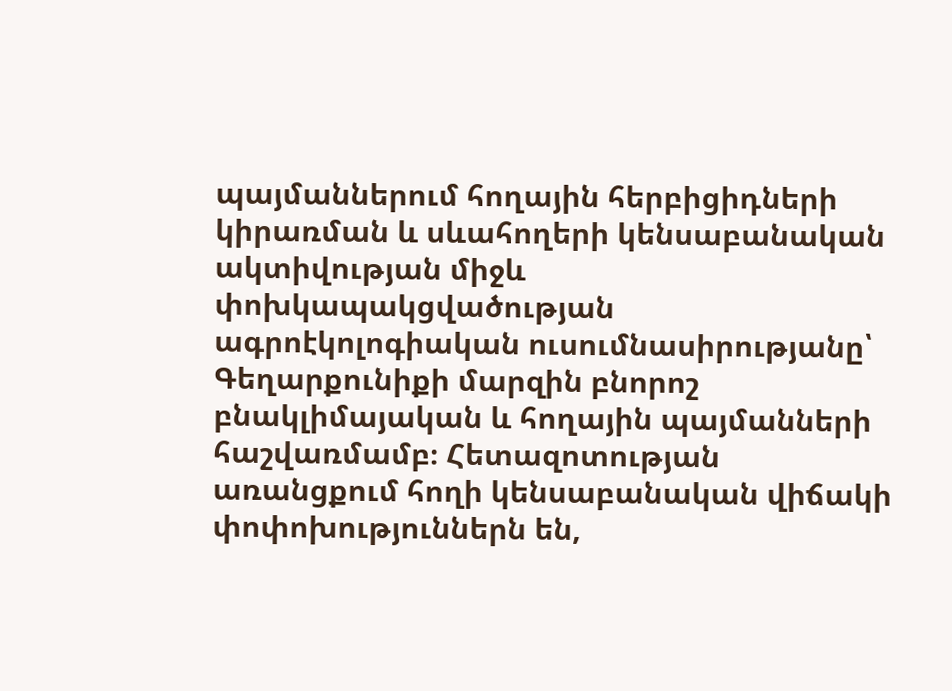պայմաններում հողային հերբիցիդների կիրառման և սևահողերի կենսաբանական ակտիվության միջև փոխկապակցվածության ագրոէկոլոգիական ուսումնասիրությանը՝ Գեղարքունիքի մարզին բնորոշ բնակլիմայական և հողային պայմանների հաշվառմամբ։ Հետազոտության առանցքում հողի կենսաբանական վիճակի փոփոխություններն են,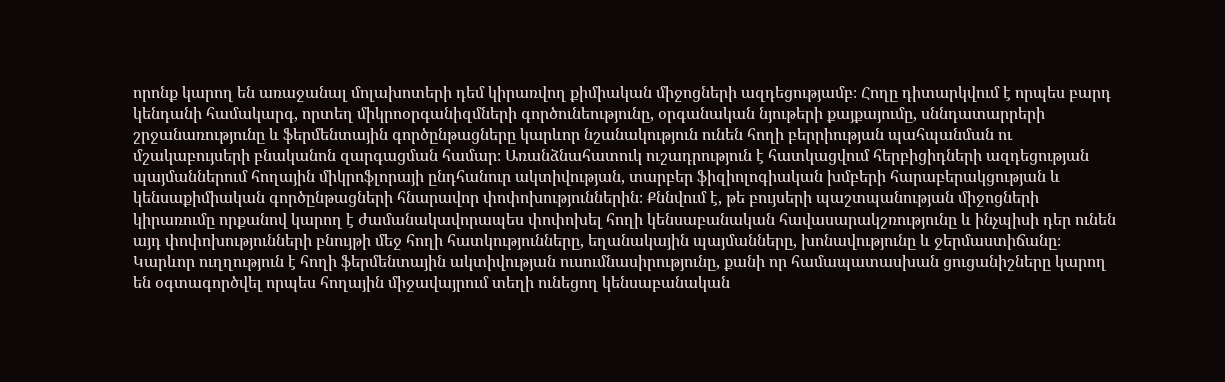որոնք կարող են առաջանալ մոլախոտերի դեմ կիրառվող քիմիական միջոցների ազդեցությամբ։ Հողը դիտարկվում է որպես բարդ կենդանի համակարգ, որտեղ միկրոօրգանիզմների գործունեությունը, օրգանական նյութերի քայքայումը, սննդատարրերի շրջանառությունը և ֆերմենտային գործընթացները կարևոր նշանակություն ունեն հողի բերրիության պահպանման ու մշակաբույսերի բնականոն զարգացման համար։ Առանձնահատուկ ուշադրություն է հատկացվում հերբիցիդների ազդեցության պայմաններում հողային միկրոֆլորայի ընդհանուր ակտիվության, տարբեր ֆիզիոլոգիական խմբերի հարաբերակցության և կենսաքիմիական գործընթացների հնարավոր փոփոխություններին։ Քննվում է, թե բույսերի պաշտպանության միջոցների կիրառումը որքանով կարող է ժամանակավորապես փոփոխել հողի կենսաբանական հավասարակշռությունը և ինչպիսի դեր ունեն այդ փոփոխությունների բնույթի մեջ հողի հատկությունները, եղանակային պայմանները, խոնավությունը և ջերմաստիճանը։ Կարևոր ուղղություն է հողի ֆերմենտային ակտիվության ուսումնասիրությունը, քանի որ համապատասխան ցուցանիշները կարող են օգտագործվել որպես հողային միջավայրում տեղի ունեցող կենսաբանական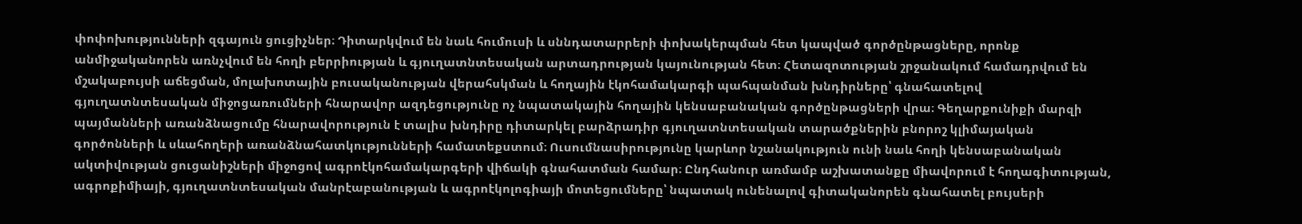փոփոխությունների զգայուն ցուցիչներ։ Դիտարկվում են նաև հումուսի և սննդատարրերի փոխակերպման հետ կապված գործընթացները, որոնք անմիջականորեն առնչվում են հողի բերրիության և գյուղատնտեսական արտադրության կայունության հետ։ Հետազոտության շրջանակում համադրվում են մշակաբույսի աճեցման, մոլախոտային բուսականության վերահսկման և հողային էկոհամակարգի պահպանման խնդիրները՝ գնահատելով գյուղատնտեսական միջոցառումների հնարավոր ազդեցությունը ոչ նպատակային հողային կենսաբանական գործընթացների վրա։ Գեղարքունիքի մարզի պայմանների առանձնացումը հնարավորություն է տալիս խնդիրը դիտարկել բարձրադիր գյուղատնտեսական տարածքներին բնորոշ կլիմայական գործոնների և սևահողերի առանձնահատկությունների համատեքստում։ Ուսումնասիրությունը կարևոր նշանակություն ունի նաև հողի կենսաբանական ակտիվության ցուցանիշների միջոցով ագրոէկոհամակարգերի վիճակի գնահատման համար։ Ընդհանուր առմամբ աշխատանքը միավորում է հողագիտության, ագրոքիմիայի, գյուղատնտեսական մանրէաբանության և ագրոէկոլոգիայի մոտեցումները՝ նպատակ ունենալով գիտականորեն գնահատել բույսերի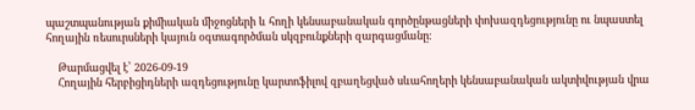պաշտպանության քիմիական միջոցների և հողի կենսաբանական գործընթացների փոխազդեցությունը ու նպաստել հողային ռեսուրսների կայուն օգտագործման սկզբունքների զարգացմանը։

    Թարմացվել է՝ 2026-09-19
    Հողային հերբիցիդների ազդեցությունը կարտոֆիլով զբաղեցված սևահողերի կենսաբանական ակտիվության վրա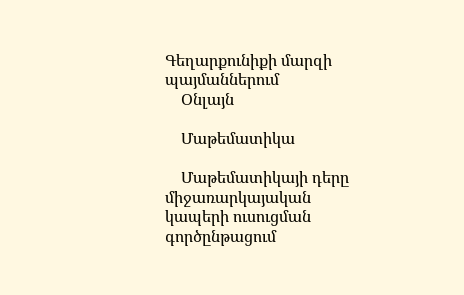Գեղարքունիքի մարզի պայմաններում
    Օնլայն

    Մաթեմատիկա

    Մաթեմատիկայի դերը միջառարկայական կապերի ուսուցման գործընթացում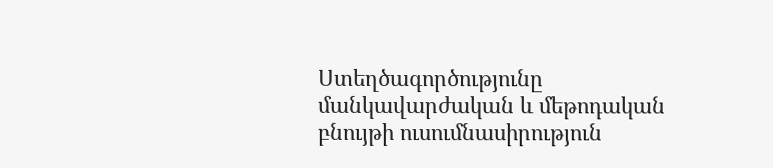Ստեղծագործությունը մանկավարժական և մեթոդական բնույթի ուսումնասիրություն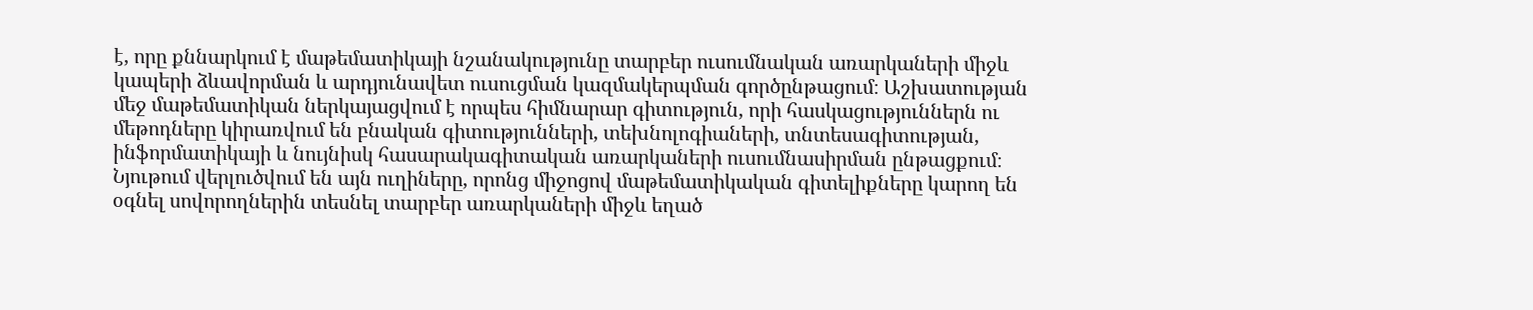է, որը քննարկում է մաթեմատիկայի նշանակությունը տարբեր ուսումնական առարկաների միջև կապերի ձևավորման և արդյունավետ ուսուցման կազմակերպման գործընթացում։ Աշխատության մեջ մաթեմատիկան ներկայացվում է որպես հիմնարար գիտություն, որի հասկացություններն ու մեթոդները կիրառվում են բնական գիտությունների, տեխնոլոգիաների, տնտեսագիտության, ինֆորմատիկայի և նույնիսկ հասարակագիտական առարկաների ուսումնասիրման ընթացքում։ Նյութում վերլուծվում են այն ուղիները, որոնց միջոցով մաթեմատիկական գիտելիքները կարող են օգնել սովորողներին տեսնել տարբեր առարկաների միջև եղած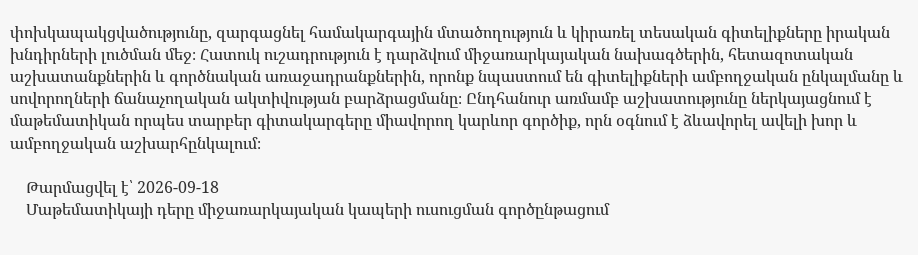փոխկապակցվածությունը, զարգացնել համակարգային մտածողություն և կիրառել տեսական գիտելիքները իրական խնդիրների լուծման մեջ։ Հատուկ ուշադրություն է դարձվում միջառարկայական նախագծերին, հետազոտական աշխատանքներին և գործնական առաջադրանքներին, որոնք նպաստում են գիտելիքների ամբողջական ընկալմանը և սովորողների ճանաչողական ակտիվության բարձրացմանը։ Ընդհանուր առմամբ աշխատությունը ներկայացնում է մաթեմատիկան որպես տարբեր գիտակարգերը միավորող կարևոր գործիք, որն օգնում է ձևավորել ավելի խոր և ամբողջական աշխարհընկալում։

    Թարմացվել է՝ 2026-09-18
    Մաթեմատիկայի դերը միջառարկայական կապերի ուսուցման գործընթացում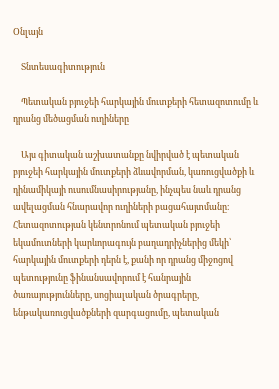Օնլայն

    Տնտեսագիտություն

    Պետական բյուջեի հարկային մուտքերի հետազոտումը և դրանց մեծացման ուղիները

    Այս գիտական աշխատանքը նվիրված է պետական բյուջեի հարկային մուտքերի ձևավորման, կառուցվածքի և դինամիկայի ուսումնասիրությանը, ինչպես նաև դրանց ավելացման հնարավոր ուղիների բացահայտմանը։ Հետազոտության կենտրոնում պետական բյուջեի եկամուտների կարևորագույն բաղադրիչներից մեկի՝ հարկային մուտքերի դերն է, քանի որ դրանց միջոցով պետությունը ֆինանսավորում է հանրային ծառայությունները, սոցիալական ծրագրերը, ենթակառուցվածքների զարգացումը, պետական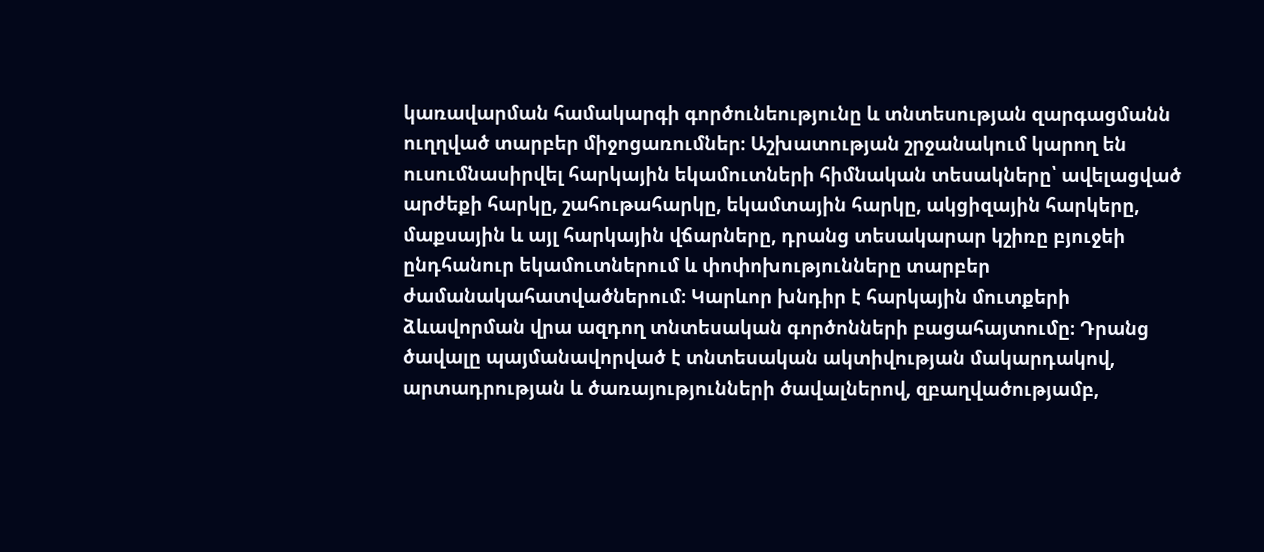կառավարման համակարգի գործունեությունը և տնտեսության զարգացմանն ուղղված տարբեր միջոցառումներ։ Աշխատության շրջանակում կարող են ուսումնասիրվել հարկային եկամուտների հիմնական տեսակները՝ ավելացված արժեքի հարկը, շահութահարկը, եկամտային հարկը, ակցիզային հարկերը, մաքսային և այլ հարկային վճարները, դրանց տեսակարար կշիռը բյուջեի ընդհանուր եկամուտներում և փոփոխությունները տարբեր ժամանակահատվածներում։ Կարևոր խնդիր է հարկային մուտքերի ձևավորման վրա ազդող տնտեսական գործոնների բացահայտումը։ Դրանց ծավալը պայմանավորված է տնտեսական ակտիվության մակարդակով, արտադրության և ծառայությունների ծավալներով, զբաղվածությամբ,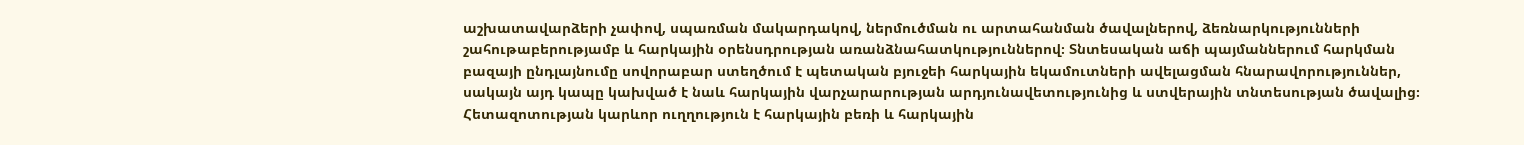աշխատավարձերի չափով, սպառման մակարդակով, ներմուծման ու արտահանման ծավալներով, ձեռնարկությունների շահութաբերությամբ և հարկային օրենսդրության առանձնահատկություններով։ Տնտեսական աճի պայմաններում հարկման բազայի ընդլայնումը սովորաբար ստեղծում է պետական բյուջեի հարկային եկամուտների ավելացման հնարավորություններ, սակայն այդ կապը կախված է նաև հարկային վարչարարության արդյունավետությունից և ստվերային տնտեսության ծավալից։ Հետազոտության կարևոր ուղղություն է հարկային բեռի և հարկային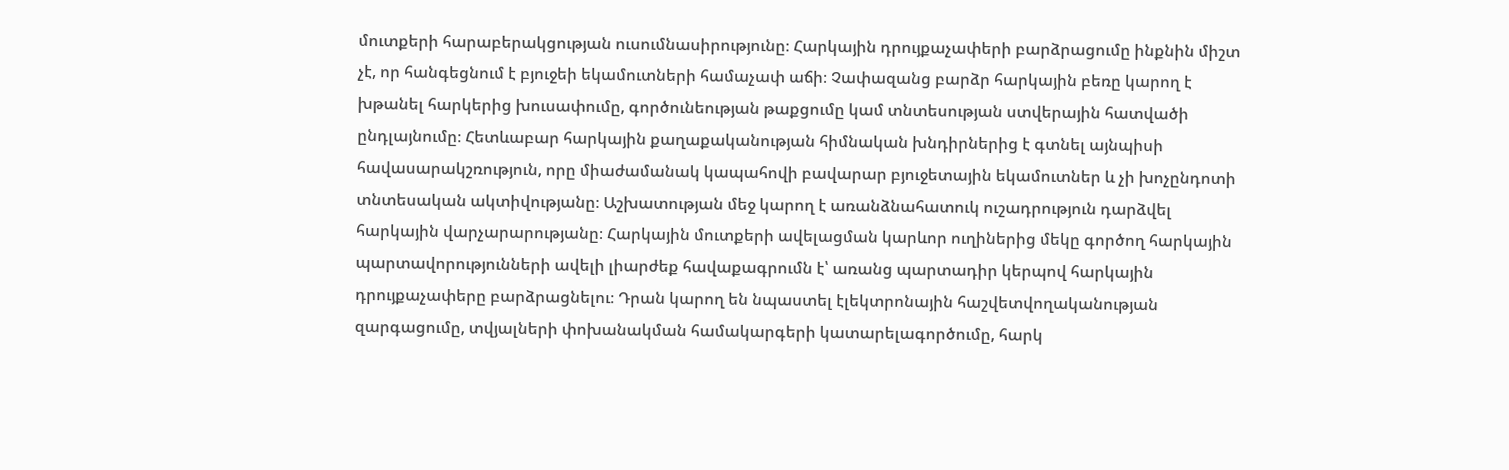մուտքերի հարաբերակցության ուսումնասիրությունը։ Հարկային դրույքաչափերի բարձրացումը ինքնին միշտ չէ, որ հանգեցնում է բյուջեի եկամուտների համաչափ աճի։ Չափազանց բարձր հարկային բեռը կարող է խթանել հարկերից խուսափումը, գործունեության թաքցումը կամ տնտեսության ստվերային հատվածի ընդլայնումը։ Հետևաբար հարկային քաղաքականության հիմնական խնդիրներից է գտնել այնպիսի հավասարակշռություն, որը միաժամանակ կապահովի բավարար բյուջետային եկամուտներ և չի խոչընդոտի տնտեսական ակտիվությանը։ Աշխատության մեջ կարող է առանձնահատուկ ուշադրություն դարձվել հարկային վարչարարությանը։ Հարկային մուտքերի ավելացման կարևոր ուղիներից մեկը գործող հարկային պարտավորությունների ավելի լիարժեք հավաքագրումն է՝ առանց պարտադիր կերպով հարկային դրույքաչափերը բարձրացնելու։ Դրան կարող են նպաստել էլեկտրոնային հաշվետվողականության զարգացումը, տվյալների փոխանակման համակարգերի կատարելագործումը, հարկ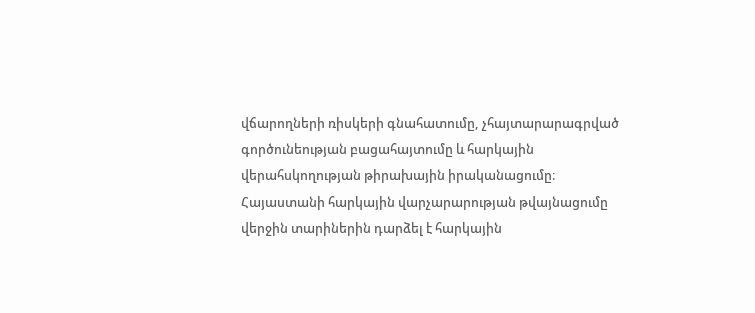վճարողների ռիսկերի գնահատումը, չհայտարարագրված գործունեության բացահայտումը և հարկային վերահսկողության թիրախային իրականացումը։ Հայաստանի հարկային վարչարարության թվայնացումը վերջին տարիներին դարձել է հարկային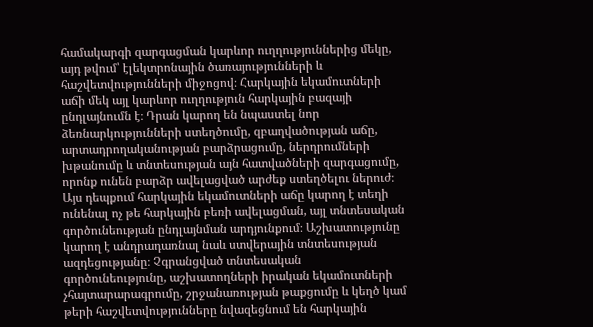համակարգի զարգացման կարևոր ուղղություններից մեկը, այդ թվում՝ էլեկտրոնային ծառայությունների և հաշվետվությունների միջոցով։ Հարկային եկամուտների աճի մեկ այլ կարևոր ուղղություն հարկային բազայի ընդլայնումն է։ Դրան կարող են նպաստել նոր ձեռնարկությունների ստեղծումը, զբաղվածության աճը, արտադրողականության բարձրացումը, ներդրումների խթանումը և տնտեսության այն հատվածների զարգացումը, որոնք ունեն բարձր ավելացված արժեք ստեղծելու ներուժ։ Այս դեպքում հարկային եկամուտների աճը կարող է տեղի ունենալ ոչ թե հարկային բեռի ավելացման, այլ տնտեսական գործունեության ընդլայնման արդյունքում։ Աշխատությունը կարող է անդրադառնալ նաև ստվերային տնտեսության ազդեցությանը։ Չգրանցված տնտեսական գործունեությունը, աշխատողների իրական եկամուտների չհայտարարագրումը, շրջանառության թաքցումը և կեղծ կամ թերի հաշվետվությունները նվազեցնում են հարկային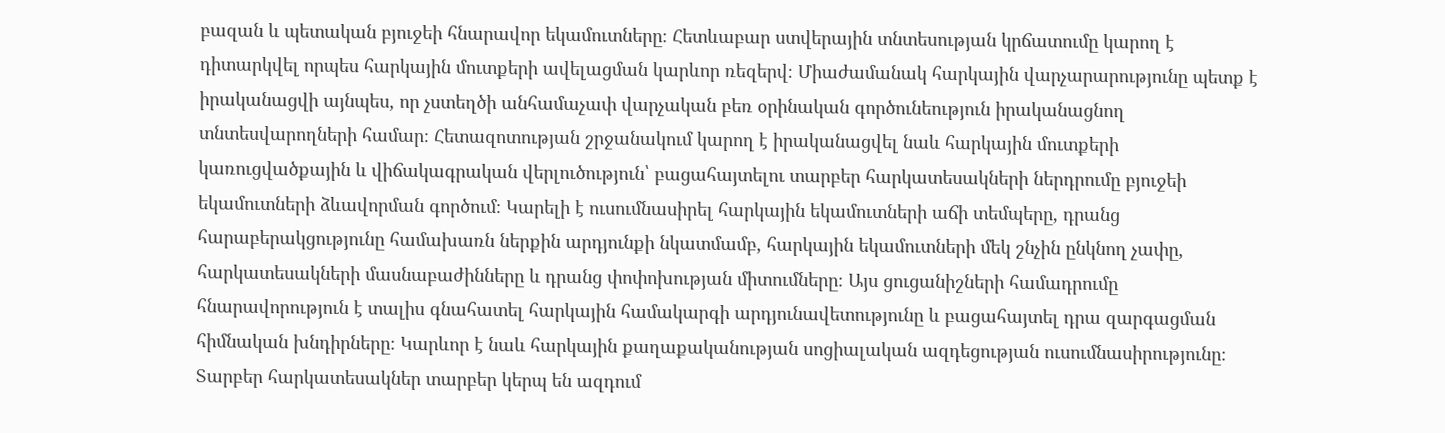բազան և պետական բյուջեի հնարավոր եկամուտները։ Հետևաբար ստվերային տնտեսության կրճատումը կարող է դիտարկվել որպես հարկային մուտքերի ավելացման կարևոր ռեզերվ։ Միաժամանակ հարկային վարչարարությունը պետք է իրականացվի այնպես, որ չստեղծի անհամաչափ վարչական բեռ օրինական գործունեություն իրականացնող տնտեսվարողների համար։ Հետազոտության շրջանակում կարող է իրականացվել նաև հարկային մուտքերի կառուցվածքային և վիճակագրական վերլուծություն՝ բացահայտելու տարբեր հարկատեսակների ներդրումը բյուջեի եկամուտների ձևավորման գործում։ Կարելի է ուսումնասիրել հարկային եկամուտների աճի տեմպերը, դրանց հարաբերակցությունը համախառն ներքին արդյունքի նկատմամբ, հարկային եկամուտների մեկ շնչին ընկնող չափը, հարկատեսակների մասնաբաժինները և դրանց փոփոխության միտումները։ Այս ցուցանիշների համադրումը հնարավորություն է տալիս գնահատել հարկային համակարգի արդյունավետությունը և բացահայտել դրա զարգացման հիմնական խնդիրները։ Կարևոր է նաև հարկային քաղաքականության սոցիալական ազդեցության ուսումնասիրությունը։ Տարբեր հարկատեսակներ տարբեր կերպ են ազդում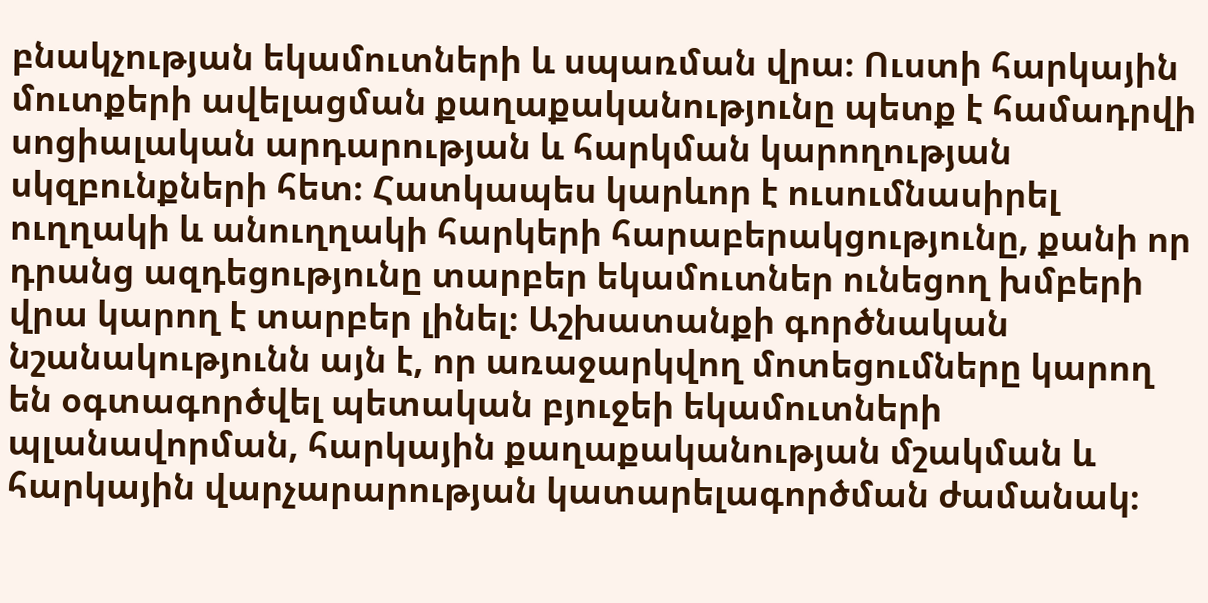բնակչության եկամուտների և սպառման վրա։ Ուստի հարկային մուտքերի ավելացման քաղաքականությունը պետք է համադրվի սոցիալական արդարության և հարկման կարողության սկզբունքների հետ։ Հատկապես կարևոր է ուսումնասիրել ուղղակի և անուղղակի հարկերի հարաբերակցությունը, քանի որ դրանց ազդեցությունը տարբեր եկամուտներ ունեցող խմբերի վրա կարող է տարբեր լինել։ Աշխատանքի գործնական նշանակությունն այն է, որ առաջարկվող մոտեցումները կարող են օգտագործվել պետական բյուջեի եկամուտների պլանավորման, հարկային քաղաքականության մշակման և հարկային վարչարարության կատարելագործման ժամանակ։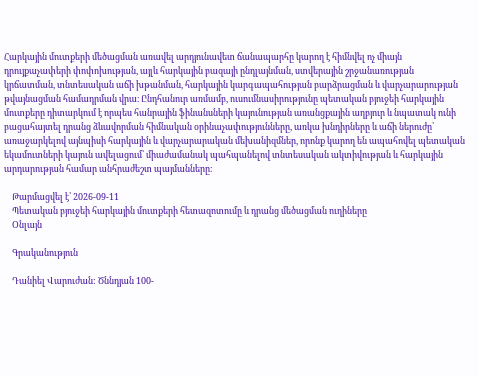Հարկային մուտքերի մեծացման առավել արդյունավետ ճանապարհը կարող է հիմնվել ոչ միայն դրույքաչափերի փոփոխության, այլև հարկային բազայի ընդլայնման, ստվերային շրջանառության կրճատման, տնտեսական աճի խթանման, հարկային կարգապահության բարձրացման և վարչարարության թվայնացման համադրման վրա։ Ընդհանուր առմամբ, ուսումնասիրությունը պետական բյուջեի հարկային մուտքերը դիտարկում է որպես հանրային ֆինանսների կայունության առանցքային աղբյուր և նպատակ ունի բացահայտել դրանց ձևավորման հիմնական օրինաչափությունները, առկա խնդիրները և աճի ներուժը՝ առաջարկելով այնպիսի հարկային և վարչարարական մեխանիզմներ, որոնք կարող են ապահովել պետական եկամուտների կայուն ավելացում՝ միաժամանակ պահպանելով տնտեսական ակտիվության և հարկային արդարության համար անհրաժեշտ պայմանները։

    Թարմացվել է՝ 2026-09-11
    Պետական բյուջեի հարկային մուտքերի հետազոտումը և դրանց մեծացման ուղիները
    Օնլայն

    Գրականություն

    Դանիել Վարուժան: Ծննդյան 100-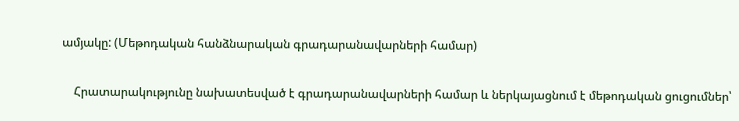ամյակը: (Մեթոդական հանձնարական գրադարանավարների համար)

    Հրատարակությունը նախատեսված է գրադարանավարների համար և ներկայացնում է մեթոդական ցուցումներ՝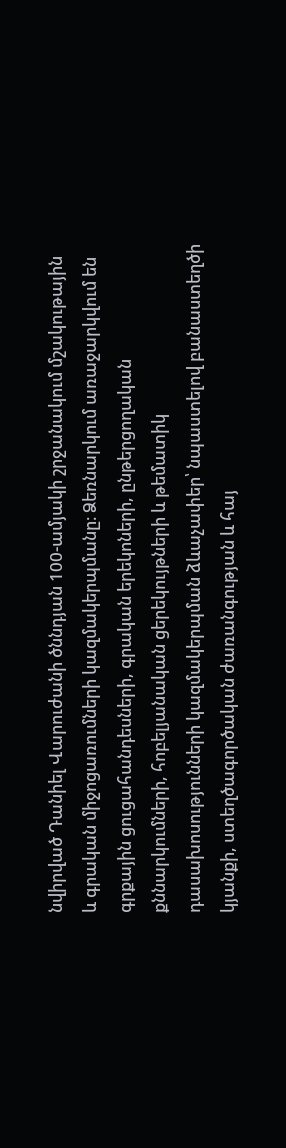նվիրված Դանիել Վարուժանի ծննդյան 100-ամյակի շրջանակում մշակութային և գրական միջոցառումների կազմակերպմանը։ Ձեռնարկում առաջարկվում են գրքային ցուցահանդեսների, գրական երեկոների, ընթերցողական քննարկումների, հոբելյանական ցերեկույթների և թեմատիկ դասախոսությունների կազմակերպման ձևաչափեր՝ նպաստելով բանաստեղծի կյանքի, ստեղծագործական ժառանգության և հայ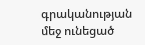գրականության մեջ ունեցած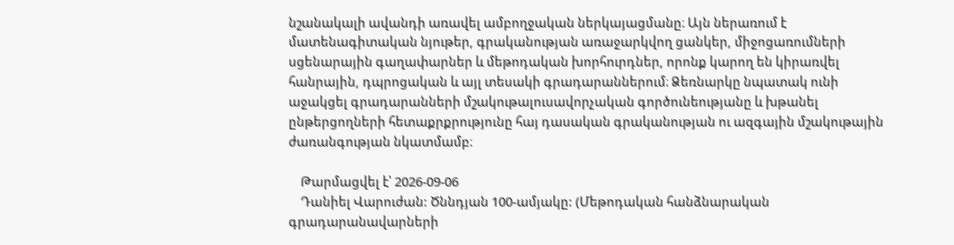նշանակալի ավանդի առավել ամբողջական ներկայացմանը։ Այն ներառում է մատենագիտական նյութեր, գրականության առաջարկվող ցանկեր, միջոցառումների սցենարային գաղափարներ և մեթոդական խորհուրդներ, որոնք կարող են կիրառվել հանրային, դպրոցական և այլ տեսակի գրադարաններում։ Ձեռնարկը նպատակ ունի աջակցել գրադարանների մշակութալուսավորչական գործունեությանը և խթանել ընթերցողների հետաքրքրությունը հայ դասական գրականության ու ազգային մշակութային ժառանգության նկատմամբ։

    Թարմացվել է՝ 2026-09-06
    Դանիել Վարուժան: Ծննդյան 100-ամյակը: (Մեթոդական հանձնարական գրադարանավարների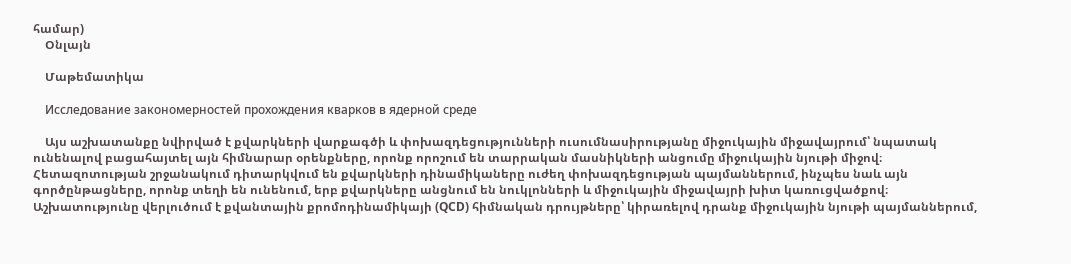համար)
    Օնլայն

    Մաթեմատիկա

    Исследование закономерностей прохождения кварков в ядерной среде

    Այս աշխատանքը նվիրված է քվարկների վարքագծի և փոխազդեցությունների ուսումնասիրությանը միջուկային միջավայրում՝ նպատակ ունենալով բացահայտել այն հիմնարար օրենքները, որոնք որոշում են տարրական մասնիկների անցումը միջուկային նյութի միջով։ Հետազոտության շրջանակում դիտարկվում են քվարկների դինամիկաները ուժեղ փոխազդեցության պայմաններում, ինչպես նաև այն գործընթացները, որոնք տեղի են ունենում, երբ քվարկները անցնում են նուկլոնների և միջուկային միջավայրի խիտ կառուցվածքով։ Աշխատությունը վերլուծում է քվանտային քրոմոդինամիկայի (QCD) հիմնական դրույթները՝ կիրառելով դրանք միջուկային նյութի պայմաններում,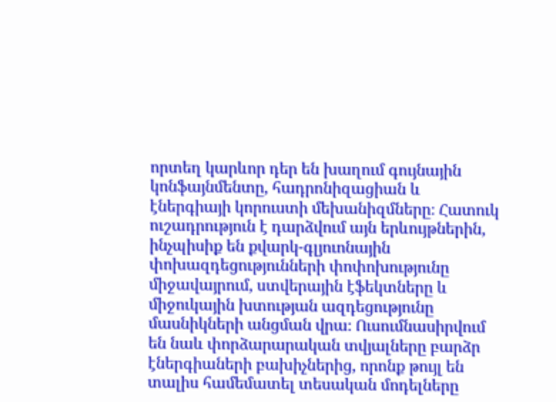որտեղ կարևոր դեր են խաղում գույնային կոնֆայնմենտը, հադրոնիզացիան և էներգիայի կորուստի մեխանիզմները։ Հատուկ ուշադրություն է դարձվում այն երևույթներին, ինչպիսիք են քվարկ-գլյուոնային փոխազդեցությունների փոփոխությունը միջավայրում, ստվերային էֆեկտները և միջուկային խտության ազդեցությունը մասնիկների անցման վրա։ Ուսումնասիրվում են նաև փորձարարական տվյալները բարձր էներգիաների բախիչներից, որոնք թույլ են տալիս համեմատել տեսական մոդելները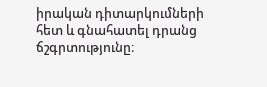իրական դիտարկումների հետ և գնահատել դրանց ճշգրտությունը։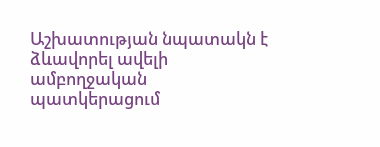Աշխատության նպատակն է ձևավորել ավելի ամբողջական պատկերացում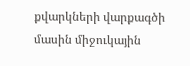քվարկների վարքագծի մասին միջուկային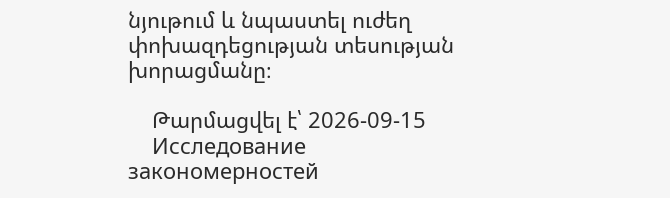նյութում և նպաստել ուժեղ փոխազդեցության տեսության խորացմանը։

    Թարմացվել է՝ 2026-09-15
    Исследование закономерностей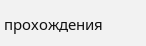прохождения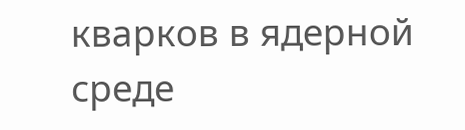кварков в ядерной среде